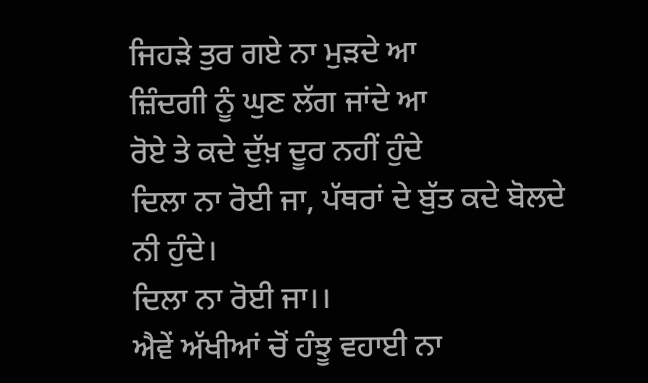ਜਿਹੜੇ ਤੁਰ ਗਏ ਨਾ ਮੁੜਦੇ ਆ
ਜ਼ਿੰਦਗੀ ਨੂੰ ਘੁਣ ਲੱਗ ਜਾਂਦੇ ਆ
ਰੋਏ ਤੇ ਕਦੇ ਦੁੱਖ਼ ਦੂਰ ਨਹੀਂ ਹੁੰਦੇ
ਦਿਲਾ ਨਾ ਰੋਈ ਜਾ, ਪੱਥਰਾਂ ਦੇ ਬੁੱਤ ਕਦੇ ਬੋਲਦੇ ਨੀ ਹੁੰਦੇ।
ਦਿਲਾ ਨਾ ਰੋਈ ਜਾ।।
ਐਵੇਂ ਅੱਖੀਆਂ ਚੋਂ ਹੰਝੂ ਵਹਾਈ ਨਾ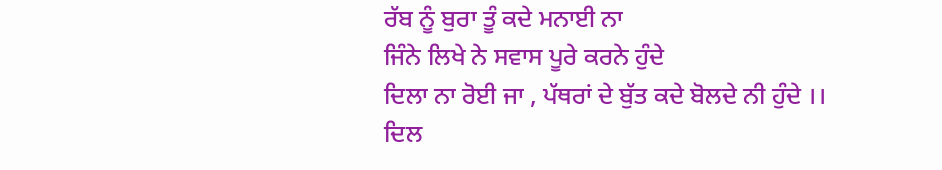ਰੱਬ ਨੂੰ ਬੁਰਾ ਤੂੰ ਕਦੇ ਮਨਾਈ ਨਾ
ਜਿੰਨੇ ਲਿਖੇ ਨੇ ਸਵਾਸ ਪੂਰੇ ਕਰਨੇ ਹੁੰਦੇ
ਦਿਲਾ ਨਾ ਰੋਈ ਜਾ , ਪੱਥਰਾਂ ਦੇ ਬੁੱਤ ਕਦੇ ਬੋਲਦੇ ਨੀ ਹੁੰਦੇ ।।
ਦਿਲ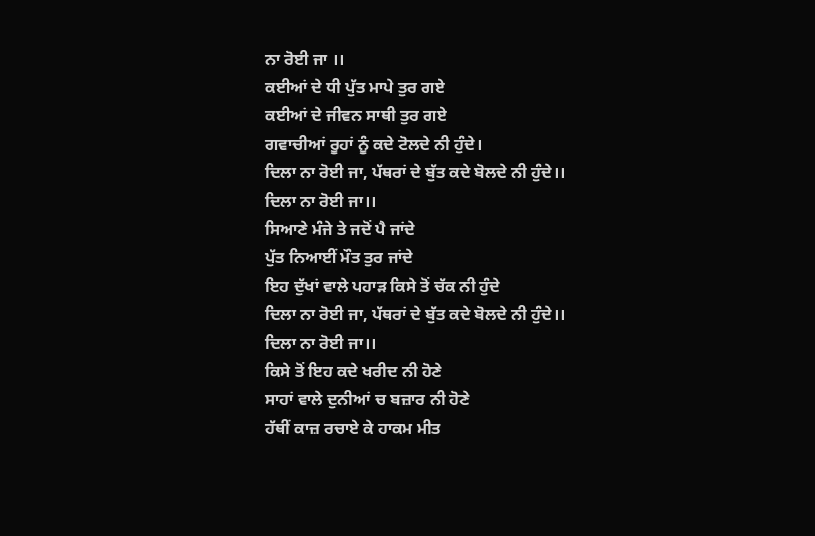ਨਾ ਰੋਈ ਜਾ ।।
ਕਈਆਂ ਦੇ ਧੀ ਪੁੱਤ ਮਾਪੇ ਤੁਰ ਗਏ
ਕਈਆਂ ਦੇ ਜੀਵਨ ਸਾਥੀ ਤੁਰ ਗਏ
ਗਵਾਚੀਆਂ ਰੂਹਾਂ ਨੂੰ ਕਦੇ ਟੋਲਦੇ ਨੀ ਹੁੰਦੇ।
ਦਿਲਾ ਨਾ ਰੋਈ ਜਾ, ਪੱਥਰਾਂ ਦੇ ਬੁੱਤ ਕਦੇ ਬੋਲਦੇ ਨੀ ਹੁੰਦੇ।।
ਦਿਲਾ ਨਾ ਰੋਈ ਜਾ।।
ਸਿਆਣੇ ਮੰਜੇ ਤੇ ਜਦੋਂ ਪੈ ਜਾਂਦੇ
ਪੁੱਤ ਨਿਆਈਂ ਮੌਤ ਤੁਰ ਜਾਂਦੇ
ਇਹ ਦੁੱਖਾਂ ਵਾਲੇ ਪਹਾੜ ਕਿਸੇ ਤੋਂ ਚੱਕ ਨੀ ਹੁੰਦੇ
ਦਿਲਾ ਨਾ ਰੋਈ ਜਾ, ਪੱਥਰਾਂ ਦੇ ਬੁੱਤ ਕਦੇ ਬੋਲਦੇ ਨੀ ਹੁੰਦੇ।।
ਦਿਲਾ ਨਾ ਰੋਈ ਜਾ।।
ਕਿਸੇ ਤੋਂ ਇਹ ਕਦੇ ਖਰੀਦ ਨੀ ਹੋਣੇ
ਸਾਹਾਂ ਵਾਲੇ ਦੁਨੀਆਂ ਚ ਬਜ਼ਾਰ ਨੀ ਹੋਣੇ
ਹੱਥੀਂ ਕਾਜ਼ ਰਚਾਏ ਕੇ ਹਾਕਮ ਮੀਤ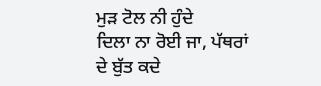ਮੁੜ ਟੋਲ ਨੀ ਹੁੰਦੇ
ਦਿਲਾ ਨਾ ਰੋਈ ਜਾ, ਪੱਥਰਾਂ ਦੇ ਬੁੱਤ ਕਦੇ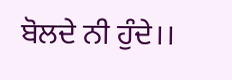ਬੋਲਦੇ ਨੀ ਹੁੰਦੇ।।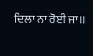ਦਿਲਾ ਨਾ ਰੋਈ ਜਾ।।